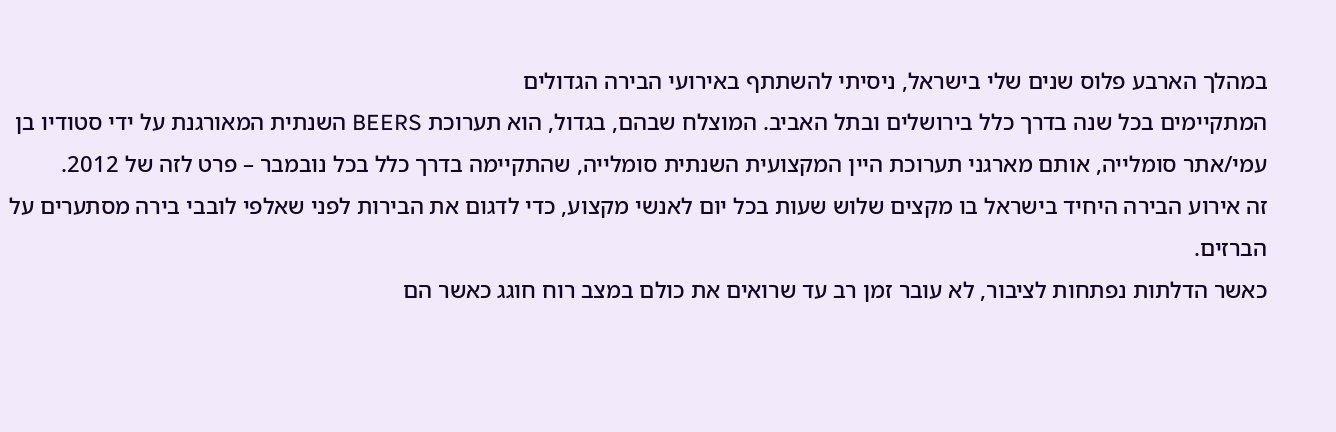במהלך הארבע פלוס שנים שלי בישראל, ניסיתי להשתתף באירועי הבירה הגדולים
המתקיימים בכל שנה בדרך כלל בירושלים ובתל האביב. המוצלח שבהם, בגדול, הוא תערוכת BEERS השנתית המאורגנת על ידי סטודיו בן עמי/אתר סומלייה, אותם מארגני תערוכת היין המקצועית השנתית סומלייה, שהתקיימה בדרך כלל בכל נובמבר – פרט לזה של 2012.
זה אירוע הבירה היחיד בישראל בו מקצים שלוש שעות בכל יום לאנשי מקצוע, כדי לדגום את הבירות לפני שאלפי לובבי בירה מסתערים על הברזים.
כאשר הדלתות נפתחות לציבור, לא עובר זמן רב עד שרואים את כולם במצב רוח חוגג כאשר הם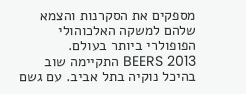מספקים את הסקרנות והצמא שלהם למשקה האלכוהולי הפופולרי ביותר בעולם.
2013 BEERS התקיימה שוב בהיכל נוקיה בתל אביב. עם גשם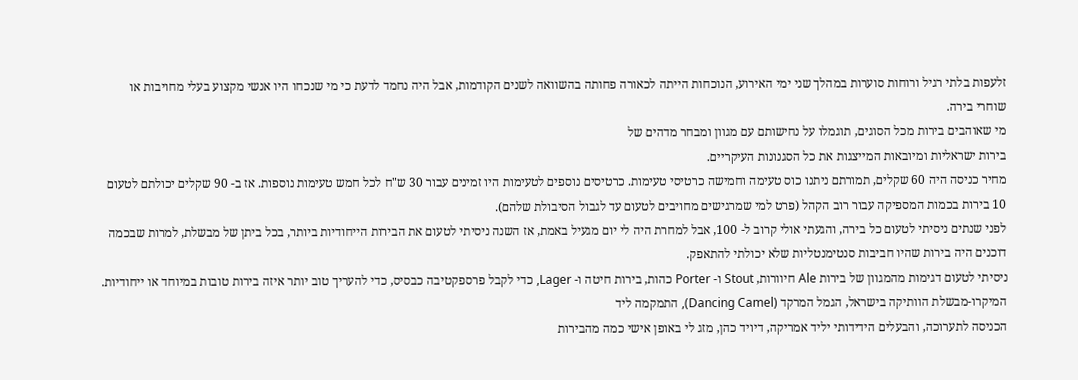זלעפות בלתי רגיל ורוחות סוערות במהלך שני ימי האירוע, הנוכחות הייתה לכאורה פחותה בהשוואה לשנים הקודמות, אבל היה נחמד לדעת כי מי שנכחו היו אנשי מקצוע בעלי מחויבות או שוחרי בירה.
מי שאוהבים בירות מכל הסוגים, תוגמלו על נחישותם עם מגוון ומבחר מדהים של
בירות ישראליות ומיובאות המייצגות את כל הסגנונות העיקריים.
מחיר כניסה היה 60 שקלים, תמורתם ניתנו כוס טעימה וחמישה כרטיסי טעימות. כרטיסים נוספים לטעימות היו זמינים עבור 30 ש"ח לכל חמש טעימות נוספות. אז ב- 90 שקלים יכולתם לטעום 10 בירות בכמות המספיקה עבור רוב הקהל (פרט למי שמרגישים מחויבים לטעום עד לגבול הסיבולת שלהם).
לפני שנתים ניסיתי לטעום כל בירה, והגעתי אולי קרוב ל- 100, אבל למחרת היה לי יום מגעיל באמת, אז השנה ניסיתי לטעום את הבירות הייחודיות ביותר, בכל ביתן של מבשלת, למרות שבכמה דוכנים היה בירות שהיו חביבות סנטימנטליות שלא יכולתי להתאפק.
ניסיתי לטעום דגימות מהמגוון של בירות Ale חיוורות, Stout ו- Porter כהות, בירות חיטה ו- Lager, כדי לקבל פרספקטיבה כבסיס, כדי להעריך טוב יותר איזה בירות טובות במיוחד או ייחודיות.
המיקרו-מבשלת הוותיקה בישראל, הגמל המרקד (Dancing Camel), התמקמה ליד
הכניסה לתערוכה, והבעלים הידידותי יליד אמריקה, דיויד כהן, מזג לי באופן אישי כמה מהבירות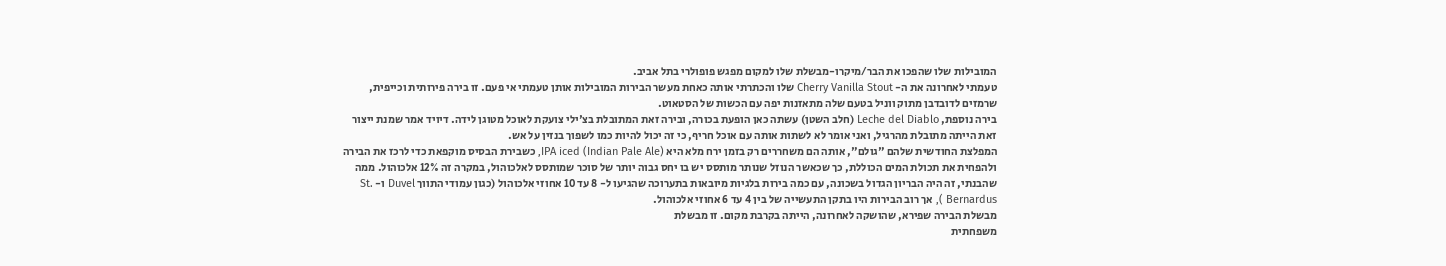המובילות שלו שהפכו את הבר/מיקרו-מבשלת שלו למקום מפגש פופולרי בתל אביב.
טעמתי לאחרונה את ה- Cherry Vanilla Stout שלו והכתרתי אותה כאחת מעשר הבירות המובילות אותן טעמתי אי פעם. זו בירה פירותית וכייפית, שרמזים לדובדבן מתוק ווניל בטעם שלה מתאזנות יפה עם הכשות של הסטאוט.
בירה נוספת, Leche del Diablo (חלב השטן) עשתה כאן הופעת בכורה, ובירה זאת המתובלת בצ'ילי צועקת לאוכל מטוגן לידה. דיויד אמר שמנת ייצור זאת הייתה מתובלת מהרגיל, ואני אומר לא לשתות אותה עם אוכל חריף, כי זה יכול להיות כמו לשפוך בנזין על אש.
המפלצת החודשית שלהם "גולם", אותה הם משחררים רק בזמן ירח מלא היא IPA iced (Indian Pale Ale), כשבירת הבסיס מוקפאת כדי לרכז את הבירה ולהפחית את תכולת המים הכוללת, כך שכאשר הנוזל שנותר מותסס יש בו יחס גבוה יותר של סוכר שמותסס לאלכוהול, במקרה זה 12% אלכוהול. ממה שהבנתי, זה היה הבריון הגדול בשכונה, עם כמה בירות בלגיות מיובאות בתערוכה שהגיעו ל- 8 עד 10 אחוזי אלכוהול (כגון עמודי התווך Duvel ו- St. Bernardus ), אך רוב הבירות היו בתקן התעשייה של בין 4 עד 6 אחוזי אלכוהול.
מבשלת הבירה שפירא, שהושקה לאחרונה, הייתה בקרבת מקום. זו מבשלת
משפחתית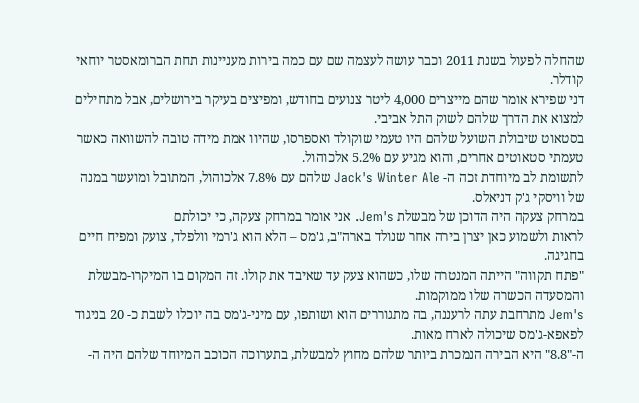שהחלה לפעול בשנת 2011 וכבר עושה לעצמה שם עם כמה בירות מעניינות תחת הברומאסטר יוחאי קודלר.
דני שפירא אומר שהם מייצרים 4,000 ליטר צנועים בחודש, ומפיצים בעיקר בירושלים, אבל מתחילים למצוא את הדרך שלהם לשוק התל אביבי.
בסטאוט שיבולת השועל שלהם היו טעמי שוקולד ואספרסו, שהיוו אמת מידה טובה להשוואה כאשר טעמתי סטאוטים אחרים, והוא מגיע עם 5.2% אלכוהול.
לתשומת לב מיוחדת זכה ה- Jack's Winter Ale שלהם עם 7.8% אלכוהול, המתובל ומועשר במנה של וויסקי ג'ק דניאלס.
במרחק צעקה היה הדוכן של מבשלת Jem's. אני אומר במרחק צעקה, כי יכולתם
לראות ולשמוע כאן יצרן בירה אחר שנולד בארה"ב, ג'מס – הלא הוא ג'רמי וולפלד, צועק ומפיח חיים בחגיגה.
"פתח תקווה" הייתה המנטרה שלו, כשהוא צעק עד שאיבד את קולו. זה המקום בו המיקרו-מבשלת והמסעדה הכשרה שלו ממוקמות.
Jem's מתרחבת עתה לרעננה, בה מתגוררים הוא ושותפו, עם מיני-ג'מס בה יוכלו לשבת כ- 20 בניגוד לפאפא-ג'מס שיכולה לארח מאות.
ה-"8.8" היא הבירה הנמכרת ביותר שלהם מחוץ למבשלת, בתערוכה הכוכב המיוחד שלהם היה ה-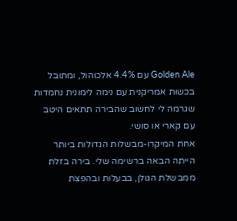Golden Ale עם 4.4% אלכוהול, ומתובל בכשות אמריקנית עם נימה לימונית נחמדות שגרמה לי לחשוב שהבירה תתאים היטב עם קארי או סושי.
אחת המיקרו-מבשלות הגדולות ביותר הייתה הבאה ברשימה שלי. בירה בזלת
ממבשלת הגולן, בבעלות ובהפצת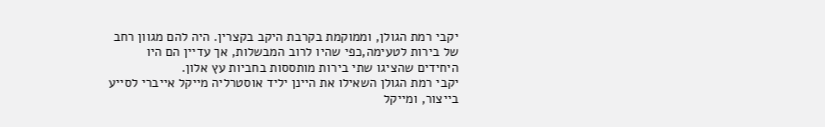יקבי רמת הגולן, וממוקמת בקרבת היקב בקצרין. היה להם מגוון רחב של בירות לטעימה,כפי שהיו לרוב המבשלות, אך עדיין הם היו היחידים שהציגו שתי בירות מותססות בחביות עץ אלון.
יקבי רמת הגולן השאילו את היינן יליד אוסטרליה מייקל אייברי לסייע בייצור, ומייקל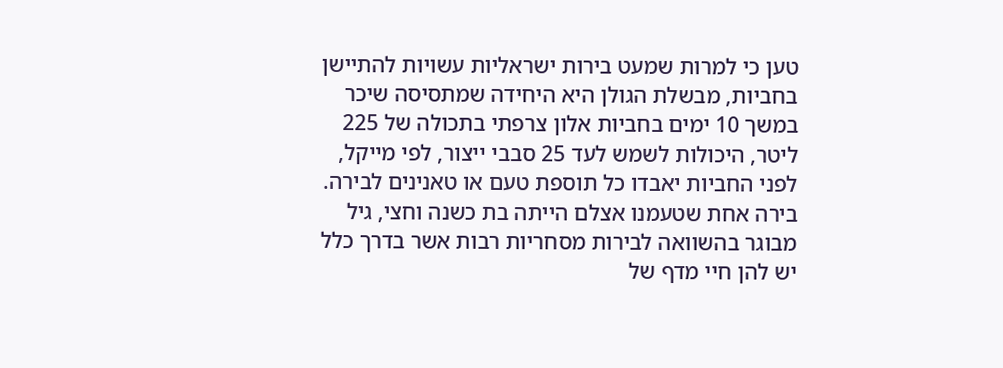טען כי למרות שמעט בירות ישראליות עשויות להתיישן בחביות, מבשלת הגולן היא היחידה שמתסיסה שיכר במשך 10 ימים בחביות אלון צרפתי בתכולה של 225 ליטר, היכולות לשמש לעד 25 סבבי ייצור, לפי מייקל, לפני החביות יאבדו כל תוספת טעם או טאנינים לבירה.
בירה אחת שטעמנו אצלם הייתה בת כשנה וחצי, גיל מבוגר בהשוואה לבירות מסחריות רבות אשר בדרך כלל יש להן חיי מדף של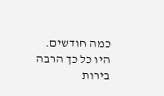כמה חודשים.
היו כל כך הרבה בירות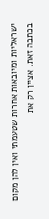ישראליות ומיובאות אחרות שטעמתי ואין להן מקום בכתבה זאת. אציין רק את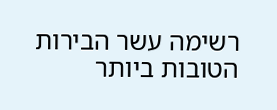רשימה עשר הבירות הטובות ביותר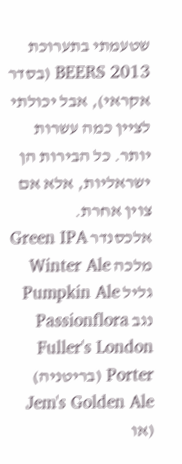שטעמתי בתערוכת 2013 BEERS (בסדר אקראי), אבל יכולתי לציין כמה עשרות יותר. כל הבירות הן ישראליות, אלא אם צוין אחרת.
אלכסנדר Green IPA
מלכה Winter Ale
גליל Pumpkin Ale
נגב Passionflora
Fuller's London Porter (בריטניה)
Jem's Golden Ale (או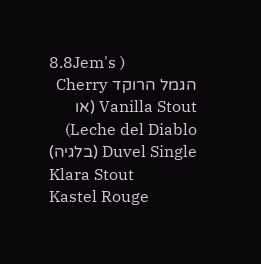8.8Jem's )
הגמל הרוקד Cherry Vanilla Stout (או Leche del Diablo)
Duvel Single (בלגיה)
Klara Stout
Kastel Rouge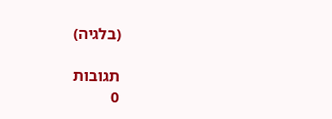(בלגיה)

תגובות
0